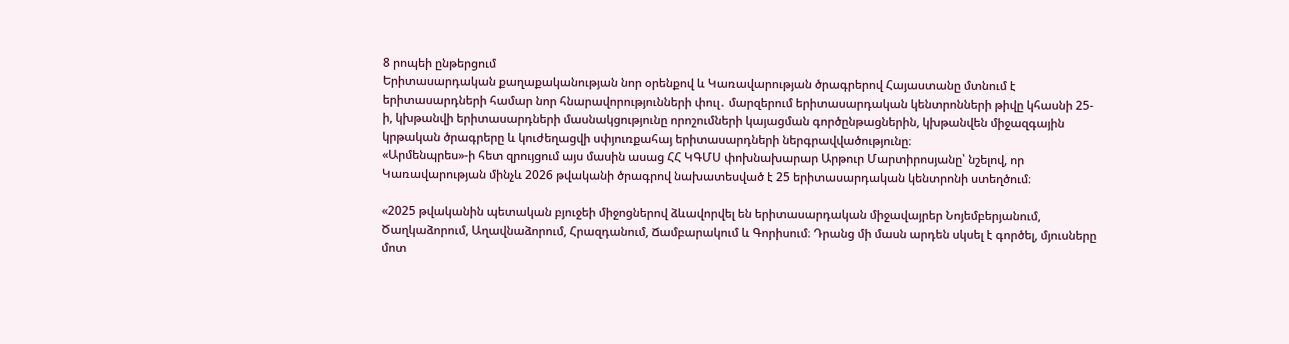8 րոպեի ընթերցում
Երիտասարդական քաղաքականության նոր օրենքով և Կառավարության ծրագրերով Հայաստանը մտնում է երիտասարդների համար նոր հնարավորությունների փուլ․ մարզերում երիտասարդական կենտրոնների թիվը կհասնի 25-ի, կխթանվի երիտասարդների մասնակցությունը որոշումների կայացման գործընթացներին, կխթանվեն միջազգային կրթական ծրագրերը և կուժեղացվի սփյուռքահայ երիտասարդների ներգրավվածությունը։
«Արմենպրես»-ի հետ զրույցում այս մասին ասաց ՀՀ ԿԳՄՍ փոխնախարար Արթուր Մարտիրոսյանը՝ նշելով, որ Կառավարության մինչև 2026 թվականի ծրագրով նախատեսված է 25 երիտասարդական կենտրոնի ստեղծում։

«2025 թվականին պետական բյուջեի միջոցներով ձևավորվել են երիտասարդական միջավայրեր Նոյեմբերյանում, Ծաղկաձորում, Աղավնաձորում, Հրազդանում, Ճամբարակում և Գորիսում։ Դրանց մի մասն արդեն սկսել է գործել, մյուսները մոտ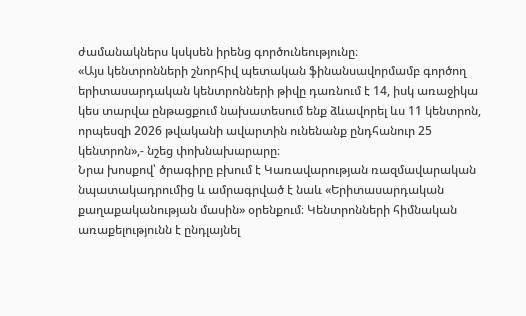ժամանակներս կսկսեն իրենց գործունեությունը։
«Այս կենտրոնների շնորհիվ պետական ֆինանսավորմամբ գործող երիտասարդական կենտրոնների թիվը դառնում է 14, իսկ առաջիկա կես տարվա ընթացքում նախատեսում ենք ձևավորել ևս 11 կենտրոն, որպեսզի 2026 թվականի ավարտին ունենանք ընդհանուր 25 կենտրոն»,- նշեց փոխնախարարը։
Նրա խոսքով՝ ծրագիրը բխում է Կառավարության ռազմավարական նպատակադրումից և ամրագրված է նաև «Երիտասարդական քաղաքականության մասին» օրենքում։ Կենտրոնների հիմնական առաքելությունն է ընդլայնել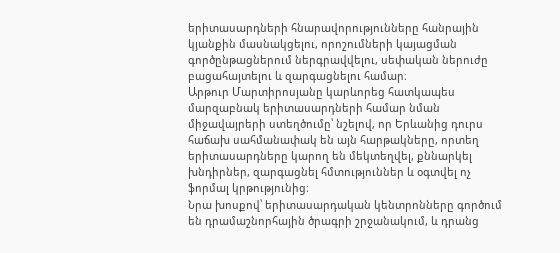երիտասարդների հնարավորությունները հանրային կյանքին մասնակցելու, որոշումների կայացման գործընթացներում ներգրավվելու, սեփական ներուժը բացահայտելու և զարգացնելու համար։
Արթուր Մարտիրոսյանը կարևորեց հատկապես մարզաբնակ երիտասարդների համար նման միջավայրերի ստեղծումը՝ նշելով, որ Երևանից դուրս հաճախ սահմանափակ են այն հարթակները, որտեղ երիտասարդները կարող են մեկտեղվել, քննարկել խնդիրներ, զարգացնել հմտություններ և օգտվել ոչ ֆորմալ կրթությունից։
Նրա խոսքով՝ երիտասարդական կենտրոնները գործում են դրամաշնորհային ծրագրի շրջանակում, և դրանց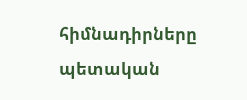հիմնադիրները պետական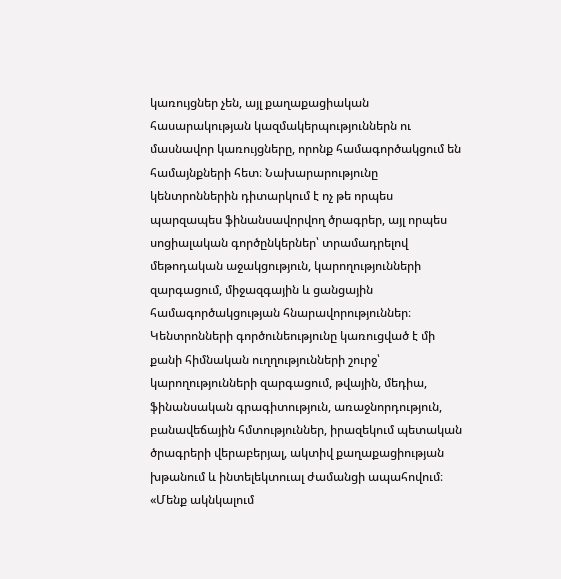կառույցներ չեն, այլ քաղաքացիական հասարակության կազմակերպություններն ու մասնավոր կառույցները, որոնք համագործակցում են համայնքների հետ։ Նախարարությունը կենտրոններին դիտարկում է ոչ թե որպես պարզապես ֆինանսավորվող ծրագրեր, այլ որպես սոցիալական գործընկերներ՝ տրամադրելով մեթոդական աջակցություն, կարողությունների զարգացում, միջազգային և ցանցային համագործակցության հնարավորություններ։
Կենտրոնների գործունեությունը կառուցված է մի քանի հիմնական ուղղությունների շուրջ՝ կարողությունների զարգացում, թվային, մեդիա, ֆինանսական գրագիտություն, առաջնորդություն, բանավեճային հմտություններ, իրազեկում պետական ծրագրերի վերաբերյալ, ակտիվ քաղաքացիության խթանում և ինտելեկտուալ ժամանցի ապահովում։
«Մենք ակնկալում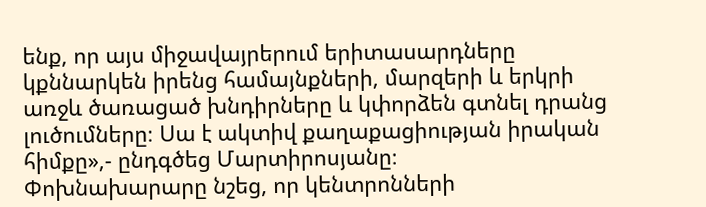ենք, որ այս միջավայրերում երիտասարդները կքննարկեն իրենց համայնքների, մարզերի և երկրի առջև ծառացած խնդիրները և կփորձեն գտնել դրանց լուծումները։ Սա է ակտիվ քաղաքացիության իրական հիմքը»,- ընդգծեց Մարտիրոսյանը։
Փոխնախարարը նշեց, որ կենտրոնների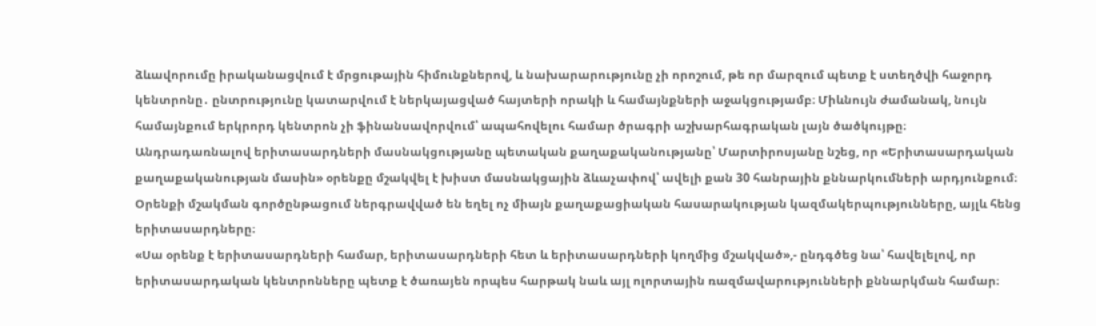ձևավորումը իրականացվում է մրցութային հիմունքներով, և նախարարությունը չի որոշում, թե որ մարզում պետք է ստեղծվի հաջորդ կենտրոնը․ ընտրությունը կատարվում է ներկայացված հայտերի որակի և համայնքների աջակցությամբ։ Միևնույն ժամանակ, նույն համայնքում երկրորդ կենտրոն չի ֆինանսավորվում՝ ապահովելու համար ծրագրի աշխարհագրական լայն ծածկույթը։
Անդրադառնալով երիտասարդների մասնակցությանը պետական քաղաքականությանը՝ Մարտիրոսյանը նշեց, որ «Երիտասարդական քաղաքականության մասին» օրենքը մշակվել է խիստ մասնակցային ձևաչափով՝ ավելի քան 30 հանրային քննարկումների արդյունքում։ Օրենքի մշակման գործընթացում ներգրավված են եղել ոչ միայն քաղաքացիական հասարակության կազմակերպությունները, այլև հենց երիտասարդները։
«Սա օրենք է երիտասարդների համար, երիտասարդների հետ և երիտասարդների կողմից մշակված»,- ընդգծեց նա՝ հավելելով, որ երիտասարդական կենտրոնները պետք է ծառայեն որպես հարթակ նաև այլ ոլորտային ռազմավարությունների քննարկման համար։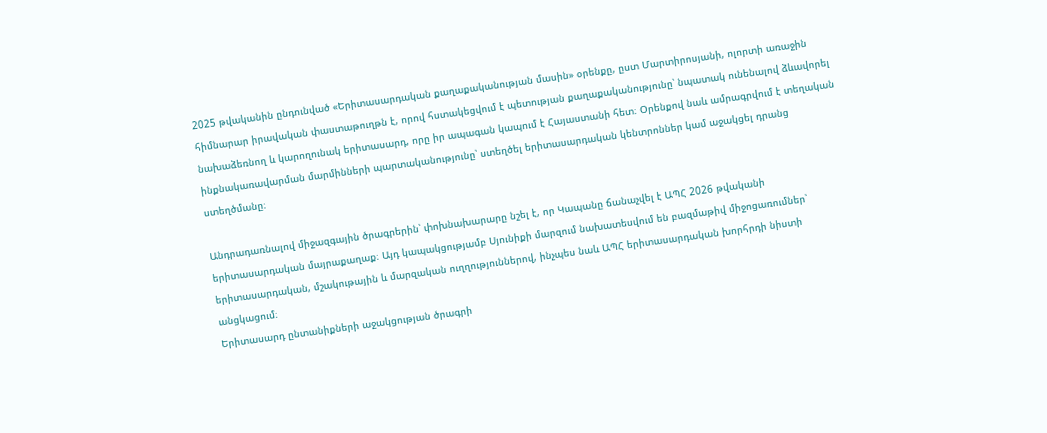2025 թվականին ընդունված «Երիտասարդական քաղաքականության մասին» օրենքը, ըստ Մարտիրոսյանի, ոլորտի առաջին հիմնարար իրավական փաստաթուղթն է, որով հստակեցվում է պետության քաղաքականությունը՝ նպատակ ունենալով ձևավորել նախաձեռնող և կարողունակ երիտասարդ, որը իր ապագան կապում է Հայաստանի հետ։ Օրենքով նաև ամրագրվում է տեղական ինքնակառավարման մարմինների պարտականությունը՝ ստեղծել երիտասարդական կենտրոններ կամ աջակցել դրանց ստեղծմանը։

Անդրադառնալով միջազգային ծրագրերին՝ փոխնախարարը նշել է, որ Կապանը ճանաչվել է ԱՊՀ 2026 թվականի երիտասարդական մայրաքաղաք։ Այդ կապակցությամբ Սյունիքի մարզում նախատեսվում են բազմաթիվ միջոցառումներ՝ երիտասարդական, մշակութային և մարզական ուղղություններով, ինչպես նաև ԱՊՀ երիտասարդական խորհրդի նիստի անցկացում։
Երիտասարդ ընտանիքների աջակցության ծրագրի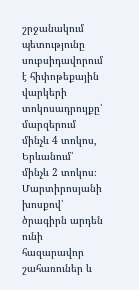շրջանակում պետությունը սուբսիդավորում է հիփոթեքային վարկերի տոկոսադրույքը՝ մարզերում մինչև 4 տոկոս, Երևանում՝ մինչև 2 տոկոս։ Մարտիրոսյանի խոսքով՝ ծրագիրն արդեն ունի հազարավոր շահառուներ և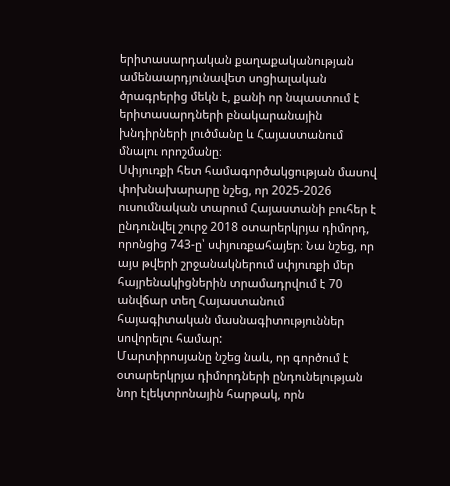երիտասարդական քաղաքականության ամենաարդյունավետ սոցիալական ծրագրերից մեկն է, քանի որ նպաստում է երիտասարդների բնակարանային խնդիրների լուծմանը և Հայաստանում մնալու որոշմանը։
Սփյուռքի հետ համագործակցության մասով փոխնախարարը նշեց, որ 2025-2026 ուսումնական տարում Հայաստանի բուհեր է ընդունվել շուրջ 2018 օտարերկրյա դիմորդ, որոնցից 743-ը՝ սփյուռքահայեր։ Նա նշեց, որ այս թվերի շրջանակներում սփյուռքի մեր հայրենակիցներին տրամադրվում է 70 անվճար տեղ Հայաստանում հայագիտական մասնագիտություններ սովորելու համար:
Մարտիրոսյանը նշեց նաև, որ գործում է օտարերկրյա դիմորդների ընդունելության նոր էլեկտրոնային հարթակ, որն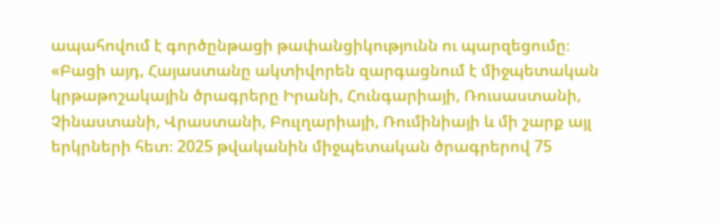ապահովում է գործընթացի թափանցիկությունն ու պարզեցումը։
«Բացի այդ, Հայաստանը ակտիվորեն զարգացնում է միջպետական կրթաթոշակային ծրագրերը Իրանի, Հունգարիայի, Ռուսաստանի, Չինաստանի, Վրաստանի, Բուլղարիայի, Ռումինիայի և մի շարք այլ երկրների հետ։ 2025 թվականին միջպետական ծրագրերով 75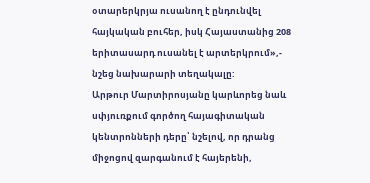օտարերկրյա ուսանող է ընդունվել հայկական բուհեր, իսկ Հայաստանից 208 երիտասարդ ուսանել է արտերկրում»,- նշեց նախարարի տեղակալը:
Արթուր Մարտիրոսյանը կարևորեց նաև սփյուռքում գործող հայագիտական կենտրոնների դերը՝ նշելով, որ դրանց միջոցով զարգանում է հայերենի,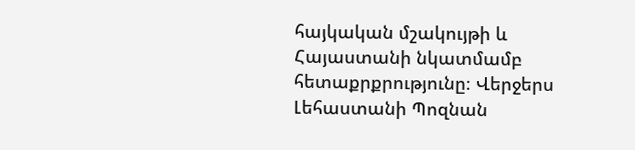հայկական մշակույթի և Հայաստանի նկատմամբ հետաքրքրությունը։ Վերջերս Լեհաստանի Պոզնան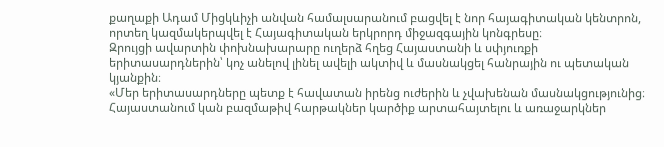քաղաքի Ադամ Միցկևիչի անվան համալսարանում բացվել է նոր հայագիտական կենտրոն, որտեղ կազմակերպվել է Հայագիտական երկրորդ միջազգային կոնգրեսը։
Զրույցի ավարտին փոխնախարարը ուղերձ հղեց Հայաստանի և սփյուռքի երիտասարդներին՝ կոչ անելով լինել ավելի ակտիվ և մասնակցել հանրային ու պետական կյանքին։
«Մեր երիտասարդները պետք է հավատան իրենց ուժերին և չվախենան մասնակցությունից։ Հայաստանում կան բազմաթիվ հարթակներ կարծիք արտահայտելու և առաջարկներ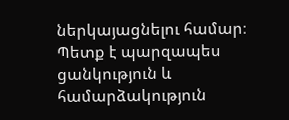ներկայացնելու համար։ Պետք է պարզապես ցանկություն և համարձակություն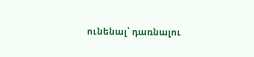ունենալ՝ դառնալու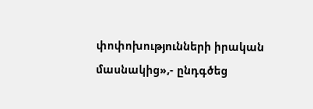փոփոխությունների իրական մասնակից»,- ընդգծեց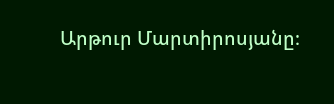Արթուր Մարտիրոսյանը։